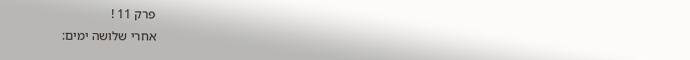פרק 11 !
אחרי שלושה ימים: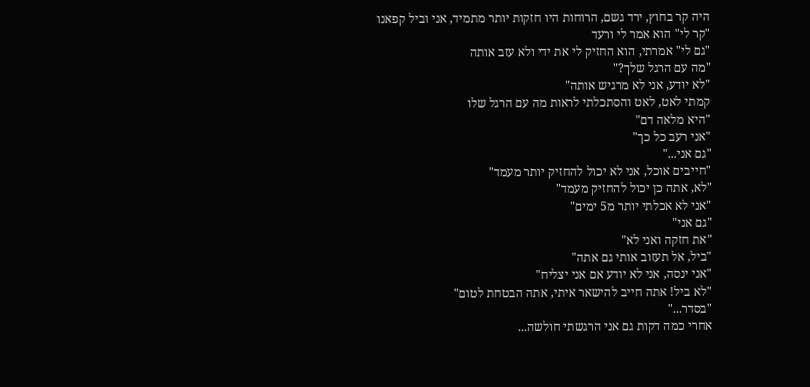היה קר בחוץ, ירד גשם, הרוחות היו חזקות יותר מתמיד, אני וביל קפאנו
"קר לי" הוא אמר לי ורעד
"גם לי" אמרתי, הוא החזיק לי את ידי ולא עזב אותה
"מה עם הרגל שלך?"
"לא יודע, אני לא מרגיש אותה"
קמתי לאט, לאט והסתכלתי לראות מה עם הרגל שלו
"היא מלאה דם"
"אני רעב כל כך"
"גם אני..."
"חייבים אוכל, אני לא יכול להחזיק יותר מעמד"
"לא, אתה כן יכול להחזיק מעמד"
"אני לא אכלתי יותר מ5 ימים"
"גם אני"
"את חזקה ואני לא"
"ביל, אל תעזוב אותי גם אתה"
"אני ינסה, אני לא יודע אם אני יצליח"
"לא ביל! אתה חייב להישאר איתי, אתה הבטחת לטום"
"בסדר..."
אחרי כמה דקות גם אני הרגשתי חולשה...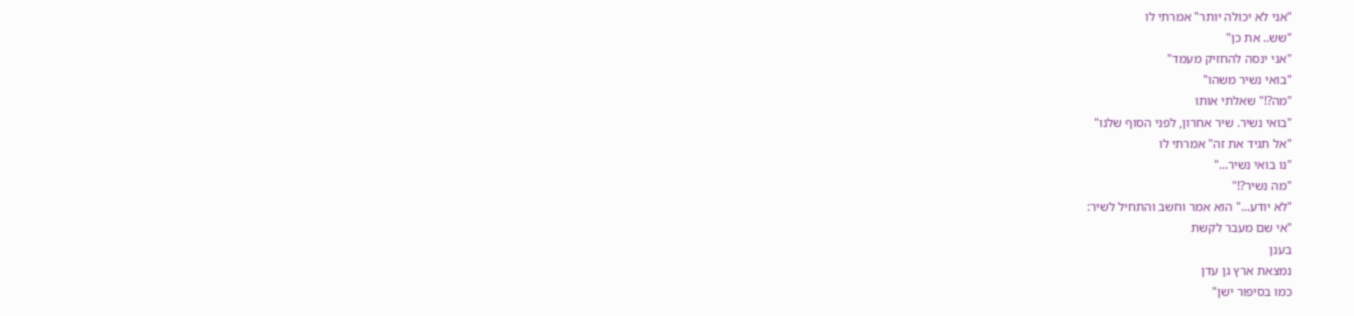"אני לא יכולה יותר" אמרתי לו
"שש.. את כן"
"אני ינסה להחזיק מעמד"
"בואי נשיר משהו"
"מה?!" שאלתי אותו
"בואי נשיר. שיר אחרון, לפני הסוף שלנו"
"אל תגיד את זה" אמרתי לו
"נו בואי נשיר..."
"מה נשיר?!"
"לא יודע..." הוא אמר וחשב והתחיל לשיר:
"אי שם מעבר לקשת
בענן
נמצאת ארץ גן עדן
כמו בסיפור ישן"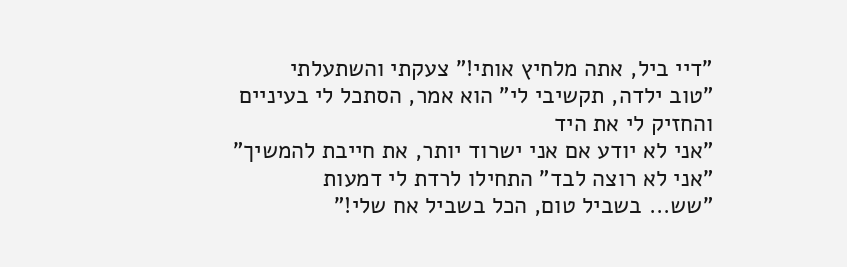"דיי ביל, אתה מלחיץ אותי!" צעקתי והשתעלתי
"טוב ילדה, תקשיבי לי" הוא אמר, הסתכל לי בעיניים והחזיק לי את היד
"אני לא יודע אם אני ישרוד יותר, את חייבת להמשיך"
"אני לא רוצה לבד" התחילו לרדת לי דמעות
"שש... בשביל טום, הכל בשביל אח שלי!"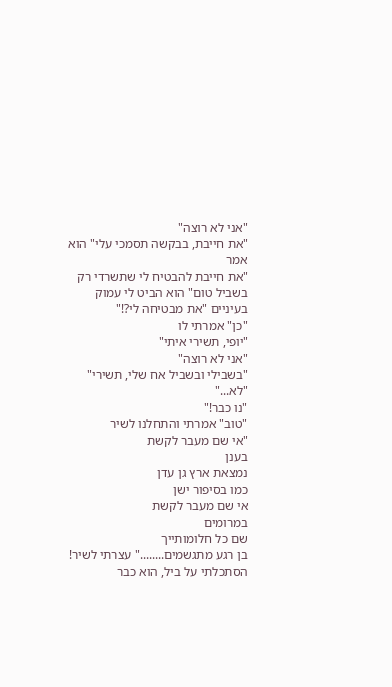"אני לא רוצה"
"את חייבת, בבקשה תסמכי עלי" הוא אמר
"את חייבת להבטיח לי שתשרדי רק בשביל טום" הוא הביט לי עמוק בעיניים "את מבטיחה לי?!"
"כן" אמרתי לו
"יופי, תשירי איתי"
"אני לא רוצה"
"בשבילי ובשביל אח שלי, תשירי"
"לא..."
"נו כבר!"
"טוב" אמרתי והתחלנו לשיר
"אי שם מעבר לקשת
בענן
נמצאת ארץ גן עדן
כמו בסיפור ישן
אי שם מעבר לקשת
במרומים
שם כל חלומותייך
בן רגע מתגשמים........" עצרתי לשיר!
הסתכלתי על ביל, הוא כבר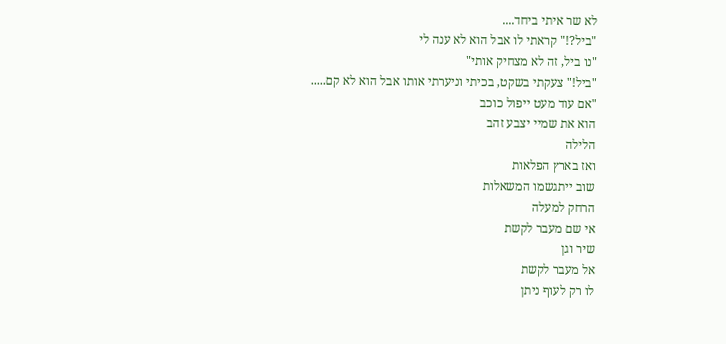לא שר איתי ביחד....
"ביל?!" קראתי לו אבל הוא לא ענה לי
"נו ביל, זה לא מצחיק אותי"
"ביל!" צעקתי בשקט, בכיתי וניערתי אותו אבל הוא לא קם.....
"אם עוד מעט ייפול כוכב
הוא את שמיי יצבע זהב
הלילה
ואז בארץ הפלאות
שוב ייתגשמו המשאלות
הרחק למעלה
אי שם מעבר לקשת
שיר וגן
אל מעבר לקשת
לו רק לעוף ניתן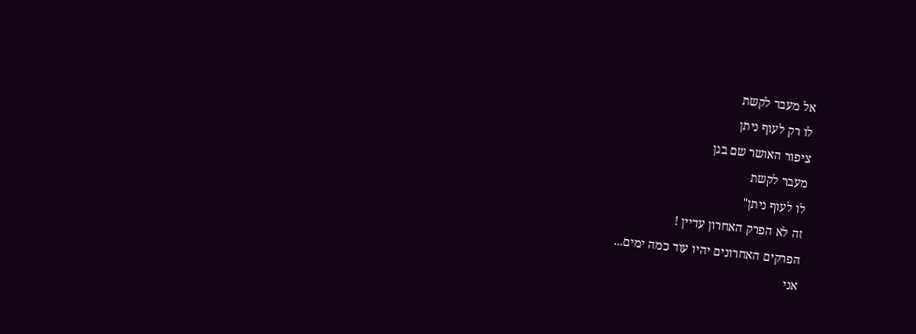אל מעבר לקשת
לו רק לעוף ניתן
ציפור האושר שם בגן
מעבר לקשת
לו לעוף ניתן"
זה לא הפרק האחרון עדיין !
הפרקים האחרונים יהיו עוד כמה ימים...
אני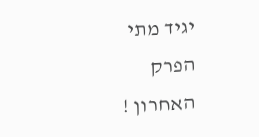יגיד מתי הפרק האחרון !